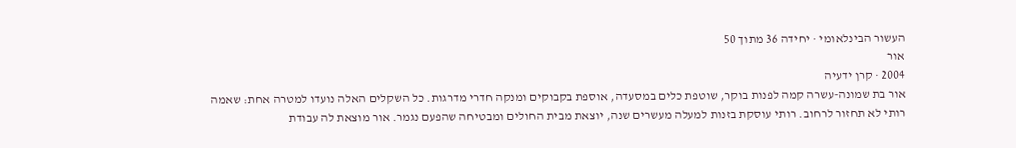העשור הבינלאומי · יחידה 36 מתוך 50
אור
2004 · קרן ידעיה
אור בת שמונה-עשרה קמה לפנות בוקר, שוטפת כלים במסעדה, אוספת בקבוקים ומנקה חדרי מדרגות. כל השקלים האלה נועדו למטרה אחת: שאמה רותי לא תחזור לרחוב. רותי עוסקת בזנות למעלה מעשרים שנה, יוצאת מבית החולים ומבטיחה שהפעם נגמר. אור מוצאת לה עבודת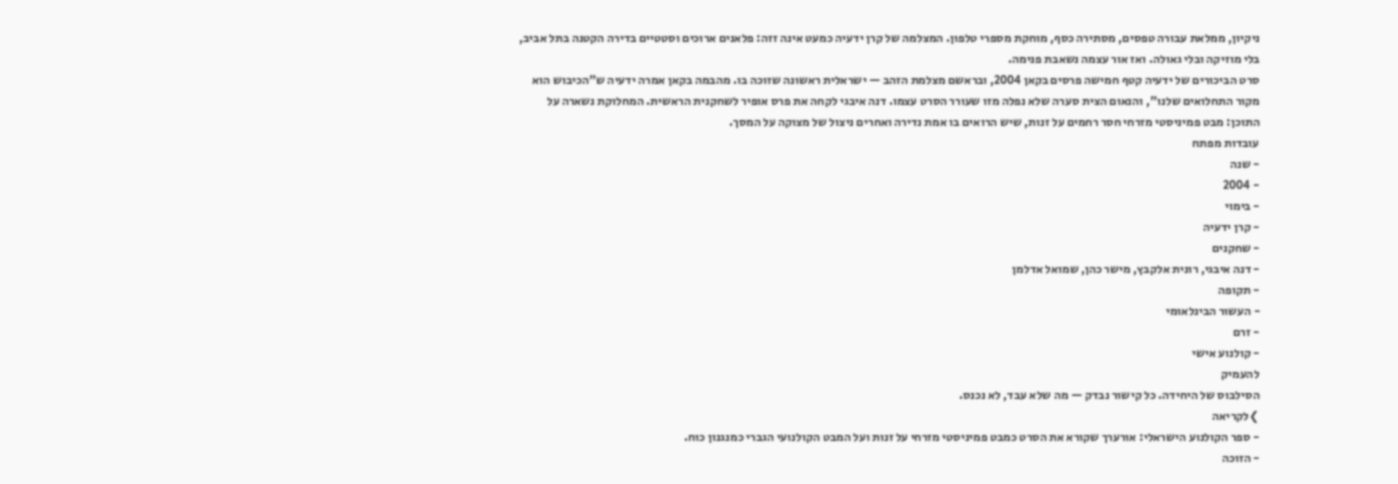ניקיון, ממלאת עבורה טפסים, מסתירה כסף, מוחקת מספרי טלפון. המצלמה של קרן ידעיה כמעט אינה זזה: פלאנים ארוכים וסטטיים בדירה הקטנה בתל אביב, בלי מוזיקה ובלי גאולה. ואז אור עצמה נשאבת פנימה.
סרט הביכורים של ידעיה קטף חמישה פרסים בקאן 2004, ובראשם מצלמת הזהב — ישראלית ראשונה שזוכה בו. מהבמה בקאן אמרה ידעיה ש"הכיבוש הוא מקור התחלואים שלנו", והנאום הצית סערה שלא נפלה מזו שעורר הסרט עצמו. דנה איבגי לקחה את פרס אופיר לשחקנית הראשית. המחלוקת נשארה על התוכן: מבט פמיניסטי מזרחי חסר רחמים על זנות, שיש הרואים בו אמת נדירה ואחרים ניצול של מצוקה על המסך.
עובדות מפתח
- שנה
- 2004
- בימוי
- קרן ידעיה
- שחקנים
- דנה איבגי, רונית אלקבץ, מישר כהן, שמואל אדלמן
- תקופה
- העשור הבינלאומי
- זרם
- קולנוע אישי
להעמיק
הסילבוס של היחידה. כל קישור נבדק — מה שלא עבד, לא נכנס.
❯לקריאה
- ספר הקולנוע הישראלי: אורערך שקורא את הסרט כמבט פמיניסטי מזרחי על זנות ועל המבט הקולנועי הגברי כמנגנון כוח.
- הזוכה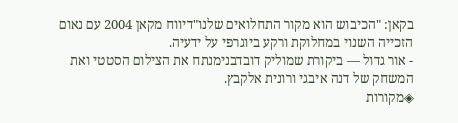בקאן: "הכיבוש הוא מקור התחלואים שלנו"דיווח מקאן 2004 עם נאום הזכייה השנוי במחלוקת ורקע ביוגרפי על ידעיה.
- אור גדול — ביקורת שמוליק דובדבנימנתח את הצילום הסטטי ואת המשחק של דנה איבגי ורונית אלקבץ.
◈מקורות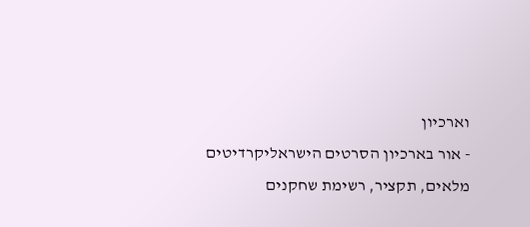וארכיון
- אור בארכיון הסרטים הישראליקרדיטים מלאים, תקציר, רשימת שחקנים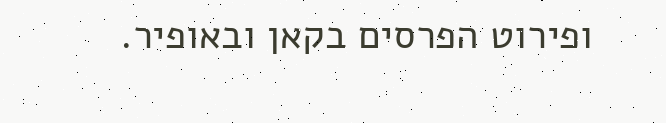ופירוט הפרסים בקאן ובאופיר.